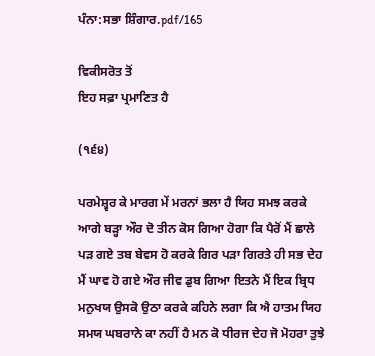ਪੰਨਾ:ਸਭਾ ਸ਼ਿੰਗਾਰ.pdf/165

ਵਿਕੀਸਰੋਤ ਤੋਂ
ਇਹ ਸਫ਼ਾ ਪ੍ਰਮਾਣਿਤ ਹੈ

(੧੬੪)

ਪਰਮੇਸ਼੍ਵਰ ਕੇ ਮਾਰਗ ਮੇਂ ਮਰਨਾਂ ਭਲਾ ਹੈ ਯਿਹ ਸਮਝ ਕਰਕੇ ਆਗੇ ਬੜ੍ਹਾ ਔਰ ਦੋ ਤੀਨ ਕੋਸ ਗਿਆ ਹੋਗਾ ਕਿ ਪੈਰੋਂ ਮੈਂ ਛਾਲੇ ਪੜ ਗਏ ਤਬ ਬੇਵਸ ਹੋ ਕਰਕੇ ਗਿਰ ਪੜਾ ਗਿਰਤੇ ਹੀ ਸਭ ਦੇਹ ਮੈਂ ਘਾਵ ਹੋ ਗਏ ਔਰ ਜੀਵ ਡੁਬ ਗਿਆ ਇਤਨੇ ਮੈਂ ਇਕ ਬ੍ਰਿਧ ਮਨੁਖਯ ਉਸਕੋ ਉਠਾ ਕਰਕੇ ਕਹਿਨੇ ਲਗਾ ਕਿ ਐ ਹਾਤਮ ਯਿਹ ਸਮਯ ਘਬਰਾਨੇ ਕਾ ਨਹੀਂ ਹੈ ਮਨ ਕੋ ਧੀਰਜ ਦੇਹ ਜੋ ਮੋਹਰਾ ਤੁਝੇ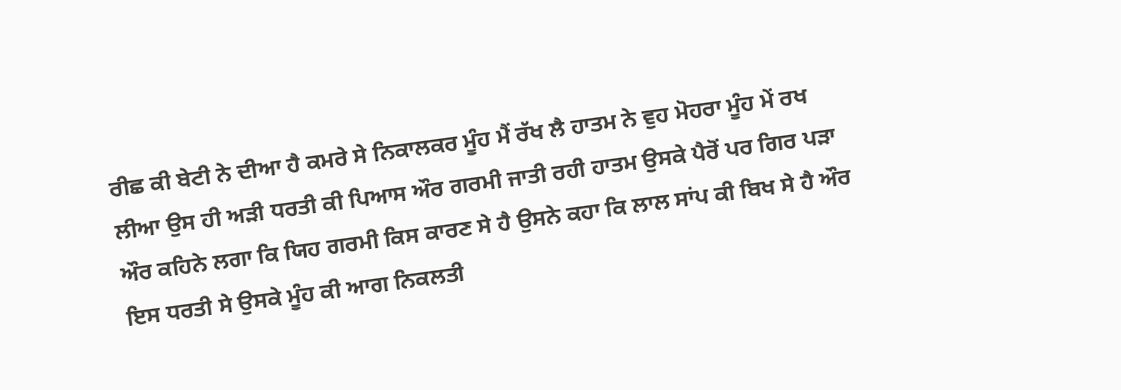ਰੀਛ ਕੀ ਬੇਟੀ ਨੇ ਦੀਆ ਹੈ ਕਮਰੇ ਸੇ ਨਿਕਾਲਕਰ ਮੂੰਹ ਮੈਂ ਰੱਖ ਲੈ ਹਾਤਮ ਨੇ ਵੁਹ ਮੋਹਰਾ ਮੂੰਹ ਮੇਂ ਰਖ ਲੀਆ ਉਸ ਹੀ ਅੜੀ ਧਰਤੀ ਕੀ ਪਿਆਸ ਔਰ ਗਰਮੀ ਜਾਤੀ ਰਹੀ ਹਾਤਮ ਉਸਕੇ ਪੈਰੋਂ ਪਰ ਗਿਰ ਪੜਾ ਔਰ ਕਹਿਨੇ ਲਗਾ ਕਿ ਯਿਹ ਗਰਮੀ ਕਿਸ ਕਾਰਣ ਸੇ ਹੈ ਉਸਨੇ ਕਹਾ ਕਿ ਲਾਲ ਸਾਂਪ ਕੀ ਬਿਖ ਸੇ ਹੈ ਔਰ ਇਸ ਧਰਤੀ ਸੇ ਉਸਕੇ ਮੂੰਹ ਕੀ ਆਗ ਨਿਕਲਤੀ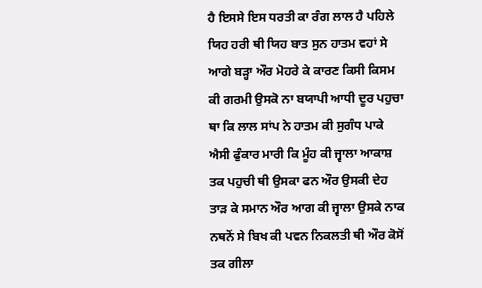ਹੈ ਇਸਸੇ ਇਸ ਧਰਤੀ ਕਾ ਰੰਗ ਲਾਲ ਹੈ ਪਹਿਲੇ ਯਿਹ ਹਰੀ ਥੀ ਯਿਹ ਬਾਤ ਸੁਨ ਹਾਤਮ ਵਹਾਂ ਸੇ ਆਗੇ ਬੜ੍ਹਾ ਔਰ ਮੋਹਰੇ ਕੇ ਕਾਰਣ ਕਿਸੀ ਕਿਸਮ ਕੀ ਗਰਮੀ ਉਸਕੋ ਨਾ ਬਯਾਪੀ ਆਧੀ ਦੂਰ ਪਹੁਚਾ ਥਾ ਕਿ ਲਾਲ ਸਾਂਪ ਨੇ ਹਾਤਮ ਕੀ ਸੁਗੰਧ ਪਾਕੇ ਐਸੀ ਫੁੰਕਾਰ ਮਾਰੀ ਕਿ ਮੂੰਹ ਕੀ ਜ੍ਵਾਲਾ ਆਕਾਸ਼ ਤਕ ਪਹੁਚੀ ਥੀ ਉਸਕਾ ਫਨ ਔਰ ਉਸਕੀ ਦੇਹ ਤਾੜ ਕੇ ਸਮਾਨ ਔਰ ਆਗ ਕੀ ਜ੍ਵਾਲਾ ਉਸਕੇ ਨਾਕ ਨਥਨੋਂ ਸੇ ਬਿਖ ਕੀ ਪਵਨ ਨਿਕਲਤੀ ਥੀ ਔਰ ਕੋਸੋਂ ਤਕ ਗੀਲਾ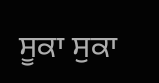ਸੂਕਾ ਸੁਕਾ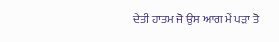ਦੇਤੀ ਹਾਤਮ ਜੋ ਉਸ ਆਗ ਮੇਂ ਪੜਾ ਤੋ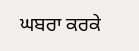ਘਬਰਾ ਕਰਕੇ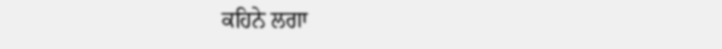ਕਹਿਨੇ ਲਗਾ